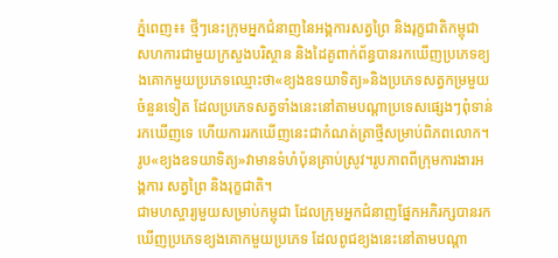ភ្នំពេញ៖៖ ថ្មីៗនេះក្រុមអ្នកជំនាញនៃអង្គការសត្វព្រៃ និងរុក្ខជាតិកម្ពុជា សហការជាមួយក្រសួងបរិស្ថាន និងដៃគូពាក់ព័ន្ធបានរកឃើញប្រភេទខ្យងគោកមួយប្រភេទឈ្មោះថា«ខ្យងឧទយាទិត្យ»និងប្រភេទសត្វកម្រមួយចំនួនទៀត ដែលប្រភេទសត្វទាំងនេះនៅតាមបណ្តាប្រទេសផ្សេងៗពុំទាន់រកឃើញទេ ហើយការរកឃើញនេះជាកំណត់ត្រាថ្មីសម្រាប់ពិភពលោក។
រូប«ខ្យងឧទយាទិត្យ»វាមានទំហំប៉ុនគ្រាប់ស្រូវ។រូបភាពពីក្រុមការងារអង្គការ សត្វព្រៃ និងរុក្ខជាតិ។
ជាមហស្ចារ្យមួយសម្រាប់កម្ពុជា ដែលក្រុមអ្នកជំនាញផ្នែកអភិរក្សបានរកឃើញប្រភេទខ្យងគោកមួយប្រភេទ ដែលពូជខ្យងនេះនៅតាមបណ្តា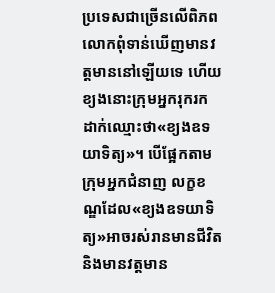ប្រទេសជាច្រើនលើពិភពលោកពុំទាន់ឃើញមានវត្តមាននៅឡើយទេ ហើយខ្យងនោះក្រុមអ្នករុករកដាក់ឈ្មោះថា«ខ្យងឧទយាទិត្យ»។ បើផ្អែកតាមក្រុមអ្នកជំនាញ លក្ខខណ្ឌដែល«ខ្យងឧទយាទិត្យ»អាចរស់រានមានជីវិតនិងមានវត្តមាន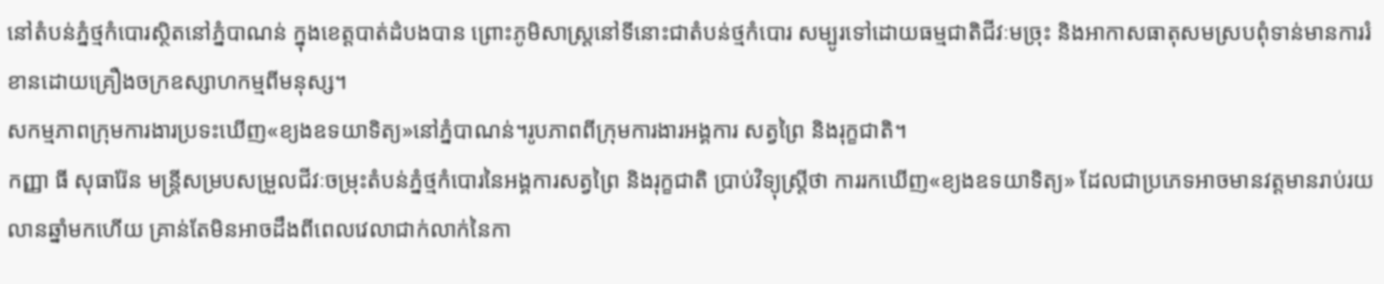នៅតំបន់ភ្នំថ្មកំបោរស្ថិតនៅភ្នំបាណន់ ក្នុងខេត្តបាត់ដំបងបាន ព្រោះភូមិសាស្រ្តនៅទីនោះជាតំបន់ថ្មកំបោរ សម្បូរទៅដោយធម្មជាតិជីវៈមច្រុះ និងអាកាសធាតុសមស្របពុំទាន់មានការរំខានដោយគ្រឿងចក្រឧស្សាហកម្មពីមនុស្ស។
សកម្មភាពក្រុមការងារប្រទះឃើញ«ខ្យងឧទយាទិត្យ»នៅភ្នំបាណន់។រូបភាពពីក្រុមការងារអង្គការ សត្វព្រៃ និងរុក្ខជាតិ។
កញ្ញា ធី សុធារ៉ែន មន្រ្តីសម្របសម្រួលជីវៈចម្រុះតំបន់ភ្នំថ្មកំបោរនៃអង្គការសត្វព្រៃ និងរុក្ខជាតិ ប្រាប់វិទ្យុស្រ្តីថា ការរកឃើញ«ខ្យងឧទយាទិត្យ» ដែលជាប្រភេទអាចមានវត្តមានរាប់រយលានឆ្នាំមកហើយ គ្រាន់តែមិនអាចដឹងពីពេលវេលាជាក់លាក់នៃកា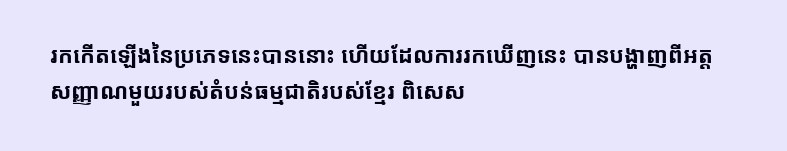រកកើតឡើងនៃប្រភេទនេះបាននោះ ហើយដែលការរកឃើញនេះ បានបង្ហាញពីអត្តសញ្ញាណមួយរបស់តំបន់ធម្មជាតិរបស់ខ្មែរ ពិសេស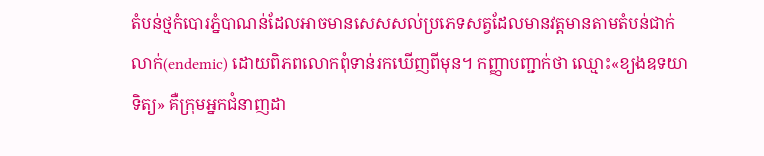តំបន់ថ្មកំបោរភ្នំបាណន់ដែលអាចមានសេសសល់ប្រភេទសត្វដែលមានវត្តមានតាមតំបន់ជាក់លាក់(endemic) ដោយពិភពលោកពុំទាន់រកឃើញពីមុន។ កញ្ញាបញ្ជាក់ថា ឈ្មោះ«ខ្យងឧទយាទិត្យ» គឺក្រុមអ្នកជំនាញដា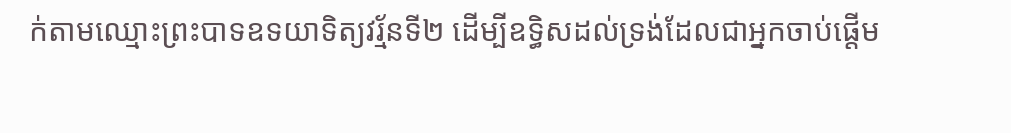ក់តាមឈ្មោះព្រះបាទឧទយាទិត្យវរ្ម័នទី២ ដើម្បីឧទ្ធិសដល់ទ្រង់ដែលជាអ្នកចាប់ផ្តើម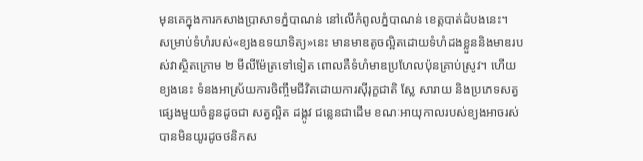មុនគេក្នុងការកសាងប្រាសាទភ្នំបាណន់ នៅលើកំពូលភ្នំបាណន់ ខេត្តបាត់ដំបងនេះ។
សម្រាប់ទំហំរបស់«ខ្យងឧទយាទិត្យ»នេះ មានមាឌតូចល្អិតដោយទំហំដងខ្លួននិងមាឌរបស់វាស្ថិតក្រោម ២ មីលីម៉ែត្រទៅទៀត ពោលគឺទំហំមាឌប្រហែលប៉ុនគ្រាប់ស្រូវ។ ហើយខ្យងនេះ ទំនងអាស្រ័យការចិញ្ចឹមជីវិតដោយការស៊ីរុក្ខជាតិ ស្លែ សារាយ និងប្រភេទសត្វផ្សេងមួយចំនួនដូចជា សត្វល្អិត ដង្កូវ ជន្លេនជាដើម ខណៈអាយុកាលរបស់ខ្យងអាចរស់បានមិនយូរដូចថនិកស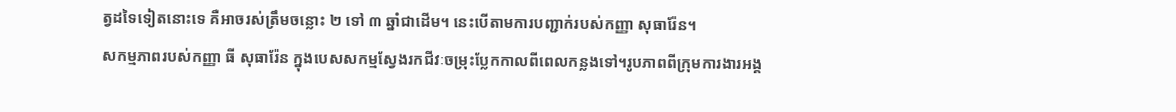ត្វដទៃទៀតនោះទេ គឺអាចរស់ត្រឹមចន្លោះ ២ ទៅ ៣ ឆ្នាំជាដើម។ នេះបើតាមការបញ្ជាក់របស់កញ្ញា សុធារ៉ែន។
សកម្មភាពរបស់កញ្ញា ធី សុធារ៉ែន ក្នុងបេសសកម្មស្វែងរកជីវៈចម្រុះប្លែកកាលពីពេលកន្លងទៅ។រូបភាពពីក្រុមការងារអង្គ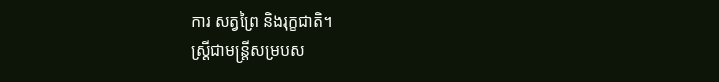ការ សត្វព្រៃ និងរុក្ខជាតិ។
ស្រ្តីជាមន្រ្តីសម្របស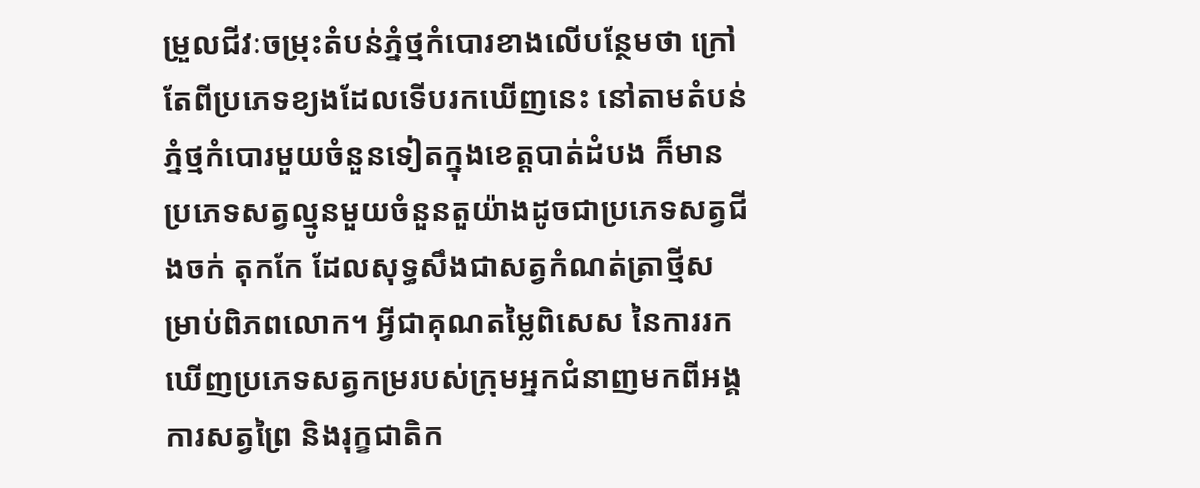ម្រួលជីវៈចម្រុះតំបន់ភ្នំថ្មកំបោរខាងលើបន្ថែមថា ក្រៅតែពីប្រភេទខ្យងដែលទើបរកឃើញនេះ នៅតាមតំបន់ភ្នំថ្មកំបោរមួយចំនួនទៀតក្នុងខេត្តបាត់ដំបង ក៏មានប្រភេទសត្វល្មូនមួយចំនួនតួយ៉ាងដូចជាប្រភេទសត្វជីងចក់ តុកកែ ដែលសុទ្ធសឹងជាសត្វកំណត់ត្រាថ្មីសម្រាប់ពិភពលោក។ អ្វីជាគុណតម្លៃពិសេស នៃការរកឃើញប្រភេទសត្វកម្ររបស់ក្រុមអ្នកជំនាញមកពីអង្គការសត្វព្រៃ និងរុក្ខជាតិក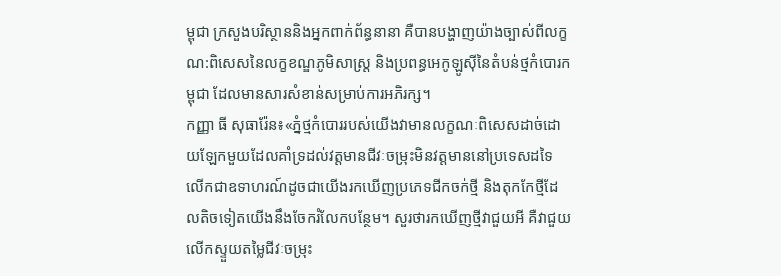ម្ពុជា ក្រសួងបរិស្ថាននិងអ្នកពាក់ព័ន្ធនានា គឺបានបង្ហាញយ៉ាងច្បាស់ពីលក្ខណ:ពិសេសនៃលក្ខខណ្ឌភូមិសាស្រ្ត និងប្រពន្ធអេកូឡូស៊ីនៃតំបន់ថ្មកំបោរកម្ពុជា ដែលមានសារសំខាន់សម្រាប់ការអភិរក្ស។
កញ្ញា ធី សុធារ៉ែន៖«ភ្នំថ្មកំបោររបស់យើងវាមានលក្ខណៈពិសេសដាច់ដោយឡែកមួយដែលគាំទ្រដល់វត្តមានជីវៈចម្រុះមិនវត្តមាននៅប្រទេសដទៃ លើកជាឧទាហរណ៍ដូចជាយើងរកឃើញប្រភេទជីកចក់ថ្មី និងតុកកែថ្មីដែលតិចទៀតយើងនឹងចែករំលែកបន្ថែម។ សួរថារកឃើញថ្មីវាជួយអី គឺវាជួយលើកស្ទួយតម្លៃជីវៈចម្រុះ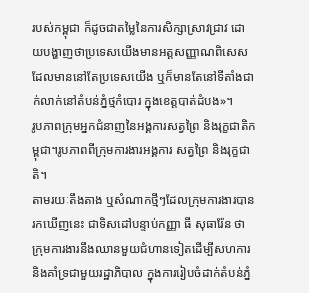របស់កម្ពុជា ក៏ដូចជាតម្លៃនៃការសិក្សាស្រាវជ្រាវ ដោយបង្ហាញថាប្រទេសយើងមានអត្ដសញ្ញាណពិសេសដែលមាននៅតែប្រទេសយើង ឬក៏មានតែនៅទីតាំងជាក់លាក់នៅតំបន់ភ្នំថ្មកំបោរ ក្នុងខេត្តបាត់ដំបង»។
រូបភាពក្រុមអ្នកជំនាញនៃអង្គការសត្វព្រៃ និងរុក្ខជាតិកម្ពុជា។រូបភាពពីក្រុមការងារអង្គការ សត្វព្រៃ និងរុក្ខជាតិ។
តាមរយៈតឹងតាង ឬសំណាកថ្មីៗដែលក្រុមការងារបានរកឃើញនេះ ជាទិសដៅបន្ទាប់កញ្ញា ធី សុធារ៉ែន ថាក្រុមការងារនឹងឈានមួយជំហានទៀតដើម្បីសហការនិងគាំទ្រជាមួយរដ្ឋាភិបាល ក្នុងការរៀបចំដាក់តំបន់ភ្នំ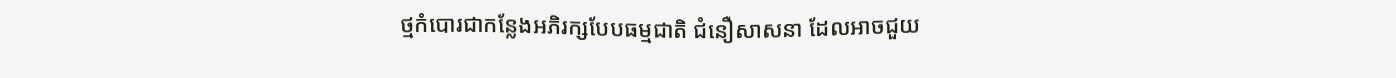ថ្មកំបោរជាកន្លែងអភិរក្សបែបធម្មជាតិ ជំនឿសាសនា ដែលអាចជួយ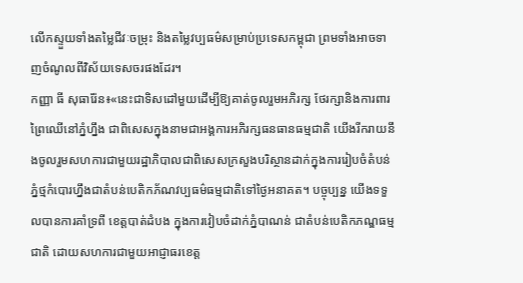លើកស្ទួយទាំងតម្លៃជីវៈចម្រុះ និងតម្លៃវប្បធម៌សម្រាប់ប្រទេសកម្ពុជា ព្រមទាំងអាចទាញចំណូលពីវិស័យទេសចរផងដែរ។
កញ្ញា ធី សុធារ៉ែន៖«នេះជាទិសដៅមួយដើម្បីឱ្យគាត់ចូលរួមអភិរក្ស ថែរក្សានិងការពារព្រៃឈើនៅភ្នំហ្នឹង ជាពិសេសក្នុងនាមជាអង្គការអភិរក្សធនធានធម្មជាតិ យើងរីករាយនឹងចូលរួមសហការជាមួយរដ្ឋាភិបាលជាពិសេសក្រសួងបរិស្ថានដាក់ក្នុងការរៀបចំតំបន់ភ្នំថ្មកំបោរហ្នឹងជាតំបន់បេតិកភ័ណវប្បធម៌ធម្មជាតិទៅថ្ងៃអនាគត។ បច្ចុប្បន្ន យើងទទួលបានការគាំទ្រពី ខេត្តបាត់ដំបង ក្នុងការវៀបចំដាក់ភ្នំបាណន់ ជាតំបន់បេតិកភណ្ឌធម្មជាតិ ដោយសហការជាមួយអាជ្ញាធរខេត្ត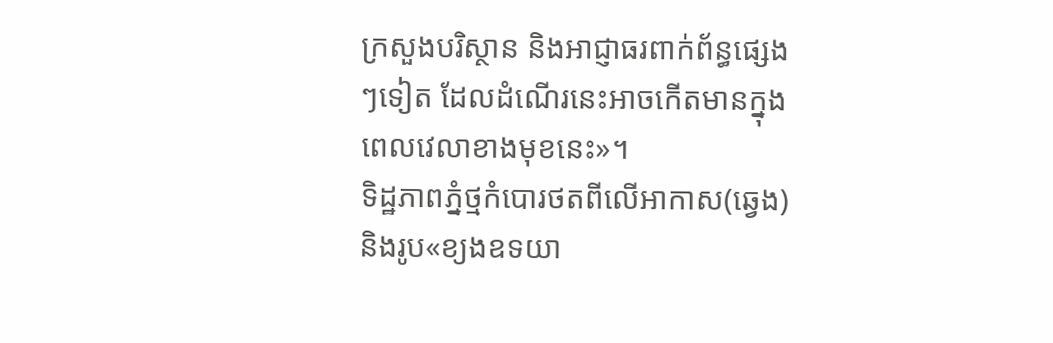ក្រសួងបរិស្ថាន និងអាជ្ញាធរពាក់ព័ន្ធផ្សេងៗទៀត ដែលដំណើរនេះអាចកើតមានក្នុងពេលវេលាខាងមុខនេះ»។
ទិដ្ឋភាពភ្នំថ្មកំបោរថតពីលើអាកាស(ឆ្វេង)និងរូប«ខ្យងឧទយា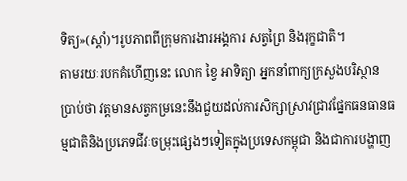ទិត្យ»(ស្តាំ)។រូបភាពពីក្រុមការងារអង្គការ សត្វព្រៃ និងរុក្ខជាតិ។
តាមរយៈរបកគំហើញនេះ លោក ខ្វៃ អាទិត្យា អ្នកនាំពាក្យក្រសួងបរិស្ថានប្រាប់ថា វត្តមានសត្វកម្រនេះនឹងជួយដល់ការសិក្សាស្រាវជ្រាវផ្នែកធនធានធម្មជាតិនិងប្រភេទជីវៈចម្រុះផ្សេងៗទៀតក្នុងប្រទេសកម្ពុជា និងជាការបង្ហាញ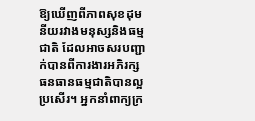ឱ្យឃើញពីភាពសុខដុមនីយរវាងមនុស្សនិងធម្មជាតិ ដែលអាចសរបញ្ជាក់បានពីការងារអភិរក្សធនធានធម្មជាតិបានល្អប្រសើរ។ អ្នកនាំពាក្យក្រ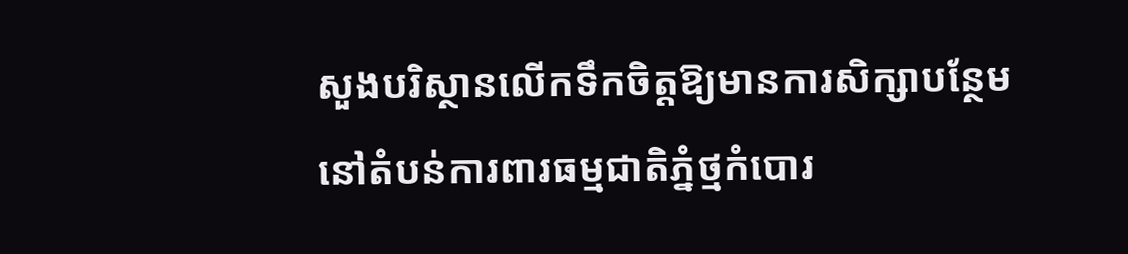សួងបរិស្ថានលើកទឹកចិត្តឱ្យមានការសិក្សាបន្ថែមនៅតំបន់ការពារធម្មជាតិភ្នំថ្មកំបោរ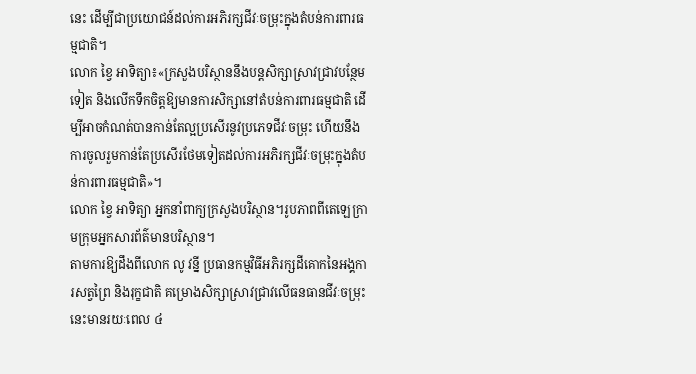នេះ ដើម្បីជាប្រយោជន៍ដល់ការអភិរក្សជីវៈចម្រុះក្នុងតំបន់ការពារធម្មជាតិ។
លោក ខ្វៃ អាទិត្យា៖«ក្រសួងបរិស្ថាននឹងបន្តសិក្សាស្រាវជ្រាវបន្ថែមទៀត និងលើកទឹកចិត្តឱ្យមានការសិក្សានៅតំបន់ការពារធម្មជាតិ ដើម្បីអាចកំណត់បានកាន់តែល្អប្រសើរនូវប្រភេទជីវៈចម្រុះ ហើយនឹងការចូលរួមកាន់តែប្រសើរថែមទៀតដល់ការអភិរក្សជីវៈចម្រុះក្នុងតំបន់ការពារធម្មជាតិ»។
លោក ខ្វៃ អាទិត្យា អ្នកនាំពាក្យក្រសួងបរិស្ថាន។រូបភាពពីតេឡេក្រាមក្រុមអ្នកសារព័ត៌មានបរិស្ថាន។
តាមការឱ្យដឹងពីលោក លូ វន្នី ប្រធានកម្មវិធីអភិរក្សដីគោកនៃអង្គការសត្វព្រៃ និងរុក្ខជាតិ គម្រោងសិក្សាស្រាវជ្រាវលើធនធានជីវៈចម្រុះនេះមានរយៈពេល ៤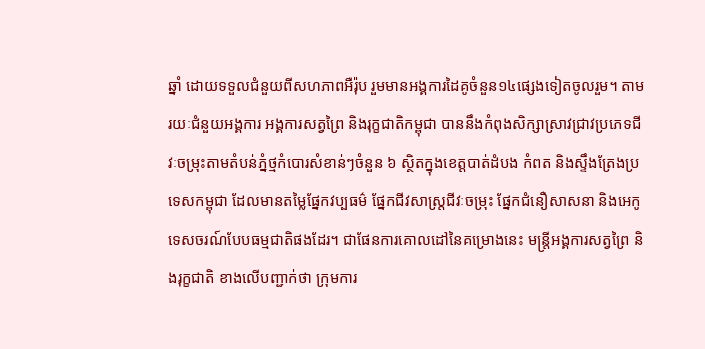ឆ្នាំ ដោយទទួលជំនួយពីសហភាពអឺរ៉ុប រួមមានអង្គការដៃគូចំនួន១៤ផ្សេងទៀតចូលរួម។ តាមរយៈជំនួយអង្គការ អង្គការសត្វព្រៃ និងរុក្ខជាតិកម្ពុជា បាននឹងកំពុងសិក្សាស្រាវជ្រាវប្រភេទជីវៈចម្រុះតាមតំបន់ភ្នំថ្មកំបោរសំខាន់ៗចំនួន ៦ ស្ថិតក្នុងខេត្តបាត់ដំបង កំពត និងស្ទឹងត្រែងប្រទេសកម្ពុជា ដែលមានតម្លៃផ្នែកវប្បធម៌ ផ្នែកជីវសាស្រ្តជីវៈចម្រុះ ផ្នែកជំនឿសាសនា និងអេកូទេសចរណ៍បែបធម្មជាតិផងដែរ។ ជាផែនការគោលដៅនៃគម្រោងនេះ មន្រ្តីអង្គការសត្វព្រៃ និងរុក្ខជាតិ ខាងលើបញ្ជាក់ថា ក្រុមការ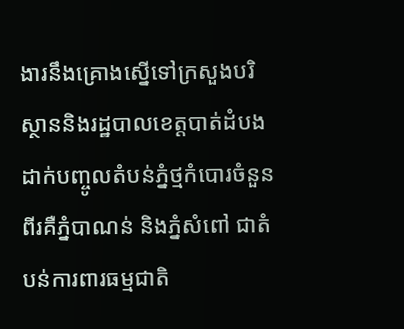ងារនឹងគ្រោងស្នើទៅក្រសួងបរិស្ថាននិងរដ្ឋបាលខេត្តបាត់ដំបងដាក់បញ្ចូលតំបន់ភ្នំថ្មកំបោរចំនួនពីរគឺភ្នំបាណន់ និងភ្នំសំពៅ ជាតំបន់ការពារធម្មជាតិ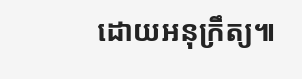ដោយអនុក្រឹត្យ៕